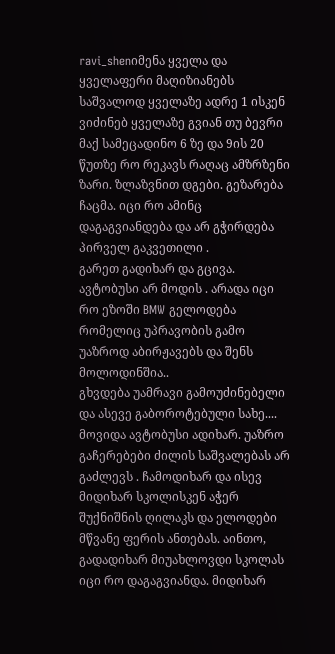ravi_shenიმენა ყველა და ყველაფერი მაღიზიანებს საშვალოდ ყველაზე ადრე 1 ისკენ ვიძინებ ყველაზე გვიან თუ ბევრი მაქ სამეცადინო 6 ზე და 9ის 20 წუთზე რო რეკავს რაღაც ამზრზენი ზარი. ზლაზვნით დგები. გეზარება ჩაცმა. იცი რო ამინც დაგაგვიანდება და არ გჭირდება პირველ გაკვეთილი .
გარეთ გადიხარ და გცივა. ავტობუსი არ მოდის . არადა იცი რო ეზოში BMW გელოდება რომელიც უპრავობის გამო უაზროდ აბირჟავებს და შენს მოლოდინშია..
გხვდება უამრავი გამოუძინებელი და ასევე გაბოროტებული სახე.... მოვიდა ავტობუსი ადიხარ. უაზრო გაჩერებები ძილის საშვალებას არ გაძლევს . ჩამოდიხარ და ისევ მიდიხარ სკოლისკენ აჭერ შუქნიშნის ღილაკს და ელოდები მწვანე ფერის ანთებას. აინთო, გადადიხარ მიუახლოვდი სკოლას იცი რო დაგაგვიანდა. მიდიხარ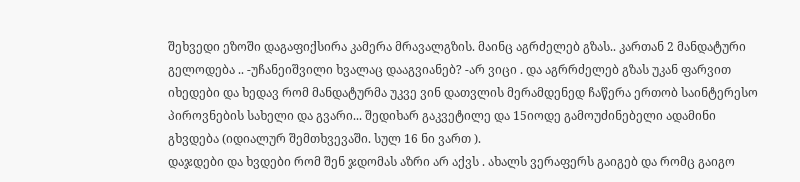შეხვედი ეზოში დაგაფიქსირა კამერა მრავალგზის. მაინც აგრძელებ გზას.. კართან 2 მანდატური გელოდება .. -უჩანეიშვილი ხვალაც დააგვიანებ? -არ ვიცი . და აგრრძელებ გზას უკან ფარვით იხედები და ხედავ რომ მანდატურმა უკვე ვინ დათვლის მერამდენედ ჩაწერა ერთობ საინტერესო პიროვნების სახელი და გვარი... შედიხარ გაკვეტილე და 15იოდე გამოუძინებელი ადამინი გხვდება (იდიალურ შემთხვევაში. სულ 16 ნი ვართ ).
დაჯდები და ხვდები რომ შენ ჯდომას აზრი არ აქვს . ახალს ვერაფერს გაიგებ და რომც გაიგო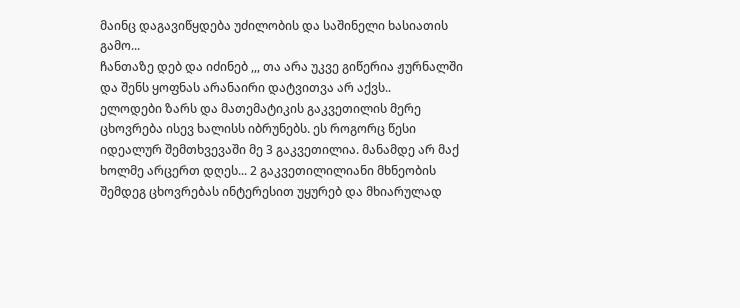მაინც დაგავიწყდება უძილობის და საშინელი ხასიათის გამო...
ჩანთაზე დებ და იძინებ ,,, თა არა უკვე გიწერია ჟურნალში და შენს ყოფნას არანაირი დატვითვა არ აქვს..
ელოდები ზარს და მათემატიკის გაკვეთილის მერე ცხოვრება ისევ ხალისს იბრუნებს. ეს როგორც წესი იდეალურ შემთხვევაში მე 3 გაკვეთილია. მანამდე არ მაქ
ხოლმე არცერთ დღეს... 2 გაკვეთილილიანი მხნეობის შემდეგ ცხოვრებას ინტერესით უყურებ და მხიარულად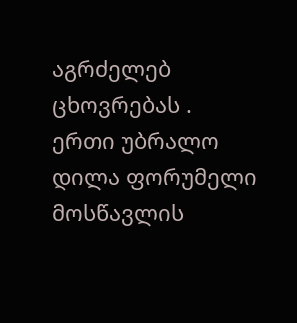აგრძელებ ცხოვრებას .
ერთი უბრალო დილა ფორუმელი მოსწავლის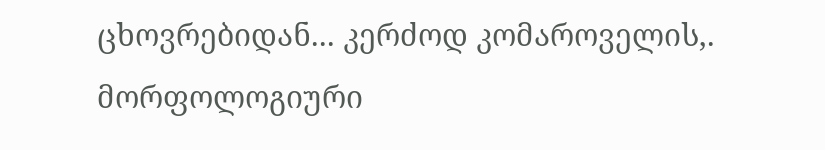ცხოვრებიდან... კერძოდ კომაროველის,.
მორფოლოგიური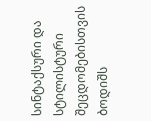სინტაქსური და სტილისტური შეცდომებისთვის ბოდიშს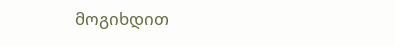მოგიხდით